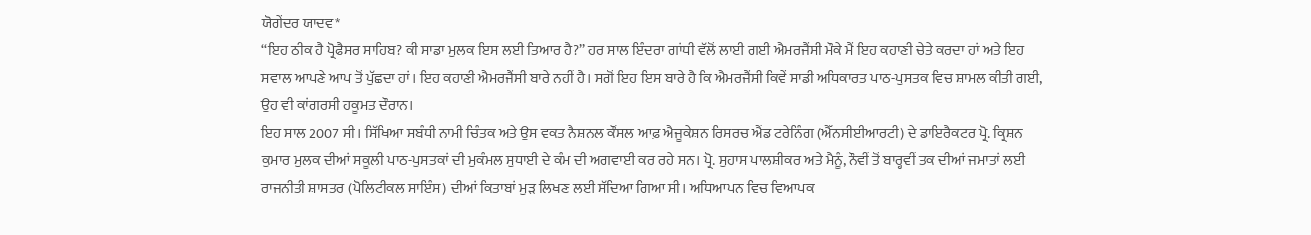ਯੋਗੇਂਦਰ ਯਾਦਵ*
‘‘ਇਹ ਠੀਕ ਹੈ ਪ੍ਰੋਫੈਸਰ ਸਾਹਿਬ? ਕੀ ਸਾਡਾ ਮੁਲਕ ਇਸ ਲਈ ਤਿਆਰ ਹੈ?’’ ਹਰ ਸਾਲ ਇੰਦਰਾ ਗਾਂਧੀ ਵੱਲੋਂ ਲਾਈ ਗਈ ਐਮਰਜੈਂਸੀ ਮੌਕੇ ਮੈਂ ਇਹ ਕਹਾਣੀ ਚੇਤੇ ਕਰਦਾ ਹਾਂ ਅਤੇ ਇਹ ਸਵਾਲ ਆਪਣੇ ਆਪ ਤੋਂ ਪੁੱਛਦਾ ਹਾਂ। ਇਹ ਕਹਾਣੀ ਐਮਰਜੈਂਸੀ ਬਾਰੇ ਨਹੀਂ ਹੈ। ਸਗੋਂ ਇਹ ਇਸ ਬਾਰੇ ਹੈ ਕਿ ਐਮਰਜੈਂਸੀ ਕਿਵੇਂ ਸਾਡੀ ਅਧਿਕਾਰਤ ਪਾਠ-ਪੁਸਤਕ ਵਿਚ ਸ਼ਾਮਲ ਕੀਤੀ ਗਈ, ਉਹ ਵੀ ਕਾਂਗਰਸੀ ਹਕੂਮਤ ਦੌਰਾਨ।
ਇਹ ਸਾਲ 2007 ਸੀ। ਸਿੱਖਿਆ ਸਬੰਧੀ ਨਾਮੀ ਚਿੰਤਕ ਅਤੇ ਉਸ ਵਕਤ ਨੈਸ਼ਨਲ ਕੌਂਸਲ ਆਫ਼ ਐਜੂਕੇਸ਼ਨ ਰਿਸਰਚ ਐਂਡ ਟਰੇਨਿੰਗ (ਐੱਨਸੀਈਆਰਟੀ) ਦੇ ਡਾਇਰੈਕਟਰ ਪ੍ਰੋ. ਕ੍ਰਿਸ਼ਨ ਕੁਮਾਰ ਮੁਲਕ ਦੀਆਂ ਸਕੂਲੀ ਪਾਠ-ਪੁਸਤਕਾਂ ਦੀ ਮੁਕੰਮਲ ਸੁਧਾਈ ਦੇ ਕੰਮ ਦੀ ਅਗਵਾਈ ਕਰ ਰਹੇ ਸਨ। ਪ੍ਰੋ. ਸੁਹਾਸ ਪਾਲਸ਼ੀਕਰ ਅਤੇ ਮੈਨੂੰ, ਨੌਵੀਂ ਤੋਂ ਬਾਰ੍ਹਵੀਂ ਤਕ ਦੀਆਂ ਜਮਾਤਾਂ ਲਈ ਰਾਜਨੀਤੀ ਸ਼ਾਸਤਰ (ਪੋਲਿਟੀਕਲ ਸਾਇੰਸ) ਦੀਆਂ ਕਿਤਾਬਾਂ ਮੁੜ ਲਿਖਣ ਲਈ ਸੱਦਿਆ ਗਿਆ ਸੀ। ਅਧਿਆਪਨ ਵਿਚ ਵਿਆਪਕ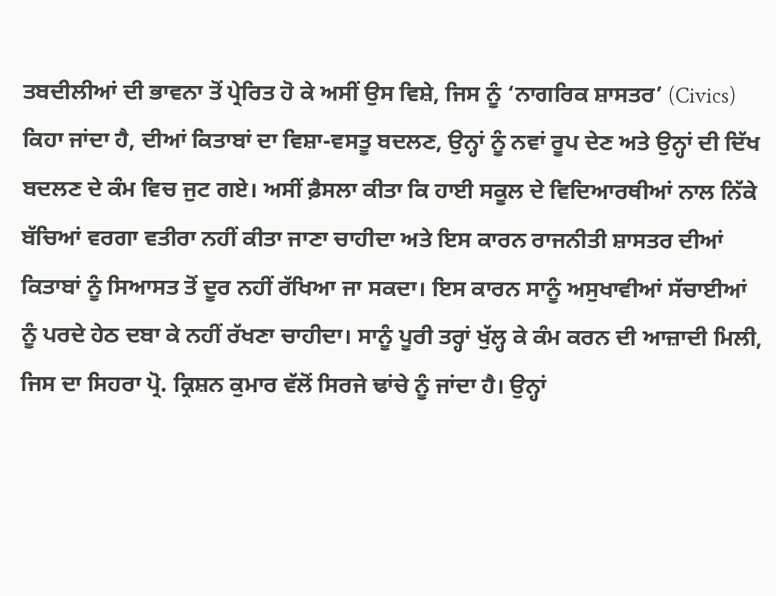ਤਬਦੀਲੀਆਂ ਦੀ ਭਾਵਨਾ ਤੋਂ ਪ੍ਰੇਰਿਤ ਹੋ ਕੇ ਅਸੀਂ ਉਸ ਵਿਸ਼ੇ, ਜਿਸ ਨੂੰ ‘ਨਾਗਰਿਕ ਸ਼ਾਸਤਰ’ (Civics) ਕਿਹਾ ਜਾਂਦਾ ਹੈ, ਦੀਆਂ ਕਿਤਾਬਾਂ ਦਾ ਵਿਸ਼ਾ-ਵਸਤੂ ਬਦਲਣ, ਉਨ੍ਹਾਂ ਨੂੰ ਨਵਾਂ ਰੂਪ ਦੇਣ ਅਤੇ ਉਨ੍ਹਾਂ ਦੀ ਦਿੱਖ ਬਦਲਣ ਦੇ ਕੰਮ ਵਿਚ ਜੁਟ ਗਏ। ਅਸੀਂ ਫ਼ੈਸਲਾ ਕੀਤਾ ਕਿ ਹਾਈ ਸਕੂਲ ਦੇ ਵਿਦਿਆਰਥੀਆਂ ਨਾਲ ਨਿੱਕੇ ਬੱਚਿਆਂ ਵਰਗਾ ਵਤੀਰਾ ਨਹੀਂ ਕੀਤਾ ਜਾਣਾ ਚਾਹੀਦਾ ਅਤੇ ਇਸ ਕਾਰਨ ਰਾਜਨੀਤੀ ਸ਼ਾਸਤਰ ਦੀਆਂ ਕਿਤਾਬਾਂ ਨੂੰ ਸਿਆਸਤ ਤੋਂ ਦੂਰ ਨਹੀਂ ਰੱਖਿਆ ਜਾ ਸਕਦਾ। ਇਸ ਕਾਰਨ ਸਾਨੂੰ ਅਸੁਖਾਵੀਆਂ ਸੱਚਾਈਆਂ ਨੂੰ ਪਰਦੇ ਹੇਠ ਦਬਾ ਕੇ ਨਹੀਂ ਰੱਖਣਾ ਚਾਹੀਦਾ। ਸਾਨੂੰ ਪੂਰੀ ਤਰ੍ਹਾਂ ਖੁੱਲ੍ਹ ਕੇ ਕੰਮ ਕਰਨ ਦੀ ਆਜ਼ਾਦੀ ਮਿਲੀ, ਜਿਸ ਦਾ ਸਿਹਰਾ ਪ੍ਰੋ. ਕ੍ਰਿਸ਼ਨ ਕੁਮਾਰ ਵੱਲੋਂ ਸਿਰਜੇ ਢਾਂਚੇ ਨੂੰ ਜਾਂਦਾ ਹੈ। ਉਨ੍ਹਾਂ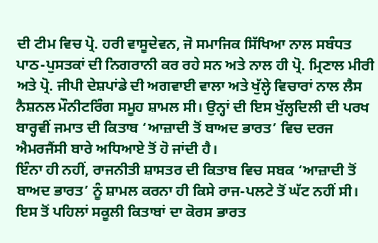ਦੀ ਟੀਮ ਵਿਚ ਪ੍ਰੋ. ਹਰੀ ਵਾਸੂਦੇਵਨ, ਜੋ ਸਮਾਜਿਕ ਸਿੱਖਿਆ ਨਾਲ ਸਬੰਧਤ ਪਾਠ-ਪੁਸਤਕਾਂ ਦੀ ਨਿਗਰਾਨੀ ਕਰ ਰਹੇ ਸਨ ਅਤੇ ਨਾਲ ਹੀ ਪ੍ਰੋ. ਮ੍ਰਿਣਾਲ ਮੀਰੀ ਅਤੇ ਪ੍ਰੋ. ਜੀਪੀ ਦੇਸ਼ਪਾਂਡੇ ਦੀ ਅਗਵਾਈ ਵਾਲਾ ਅਤੇ ਖੁੱਲ੍ਹੇ ਵਿਚਾਰਾਂ ਨਾਲ ਲੈਸ ਨੈਸ਼ਨਲ ਮੌਨੀਟਰਿੰਗ ਸਮੂਹ ਸ਼ਾਮਲ ਸੀ। ਉਨ੍ਹਾਂ ਦੀ ਇਸ ਖੁੱਲ੍ਹਦਿਲੀ ਦੀ ਪਰਖ ਬਾਰ੍ਹਵੀਂ ਜਮਾਤ ਦੀ ਕਿਤਾਬ ‘ਆਜ਼ਾਦੀ ਤੋਂ ਬਾਅਦ ਭਾਰਤ’ ਵਿਚ ਦਰਜ ਐਮਰਜੈਂਸੀ ਬਾਰੇ ਅਧਿਆਏ ਤੋਂ ਹੋ ਜਾਂਦੀ ਹੈ।
ਇੰਨਾ ਹੀ ਨਹੀਂ, ਰਾਜਨੀਤੀ ਸ਼ਾਸਤਰ ਦੀ ਕਿਤਾਬ ਵਿਚ ਸਬਕ ‘ਆਜ਼ਾਦੀ ਤੋਂ ਬਾਅਦ ਭਾਰਤ’ ਨੂੰ ਸ਼ਾਮਲ ਕਰਨਾ ਹੀ ਕਿਸੇ ਰਾਜ-ਪਲਟੇ ਤੋਂ ਘੱਟ ਨਹੀਂ ਸੀ। ਇਸ ਤੋਂ ਪਹਿਲਾਂ ਸਕੂਲੀ ਕਿਤਾਬਾਂ ਦਾ ਕੋਰਸ ਭਾਰਤ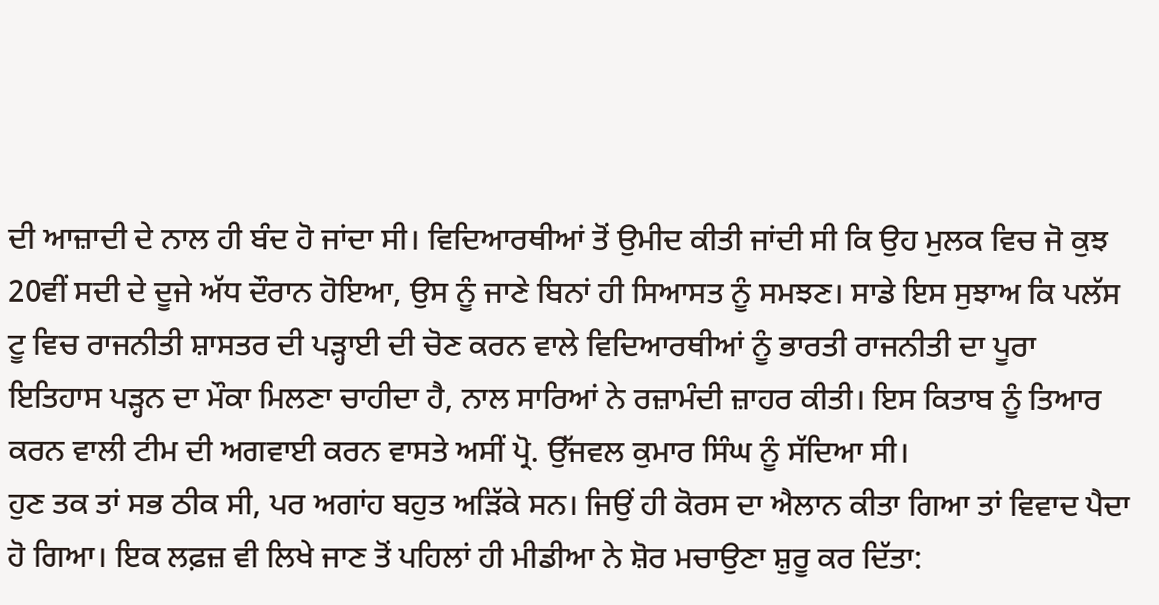ਦੀ ਆਜ਼ਾਦੀ ਦੇ ਨਾਲ ਹੀ ਬੰਦ ਹੋ ਜਾਂਦਾ ਸੀ। ਵਿਦਿਆਰਥੀਆਂ ਤੋਂ ਉਮੀਦ ਕੀਤੀ ਜਾਂਦੀ ਸੀ ਕਿ ਉਹ ਮੁਲਕ ਵਿਚ ਜੋ ਕੁਝ 20ਵੀਂ ਸਦੀ ਦੇ ਦੂਜੇ ਅੱਧ ਦੌਰਾਨ ਹੋਇਆ, ਉਸ ਨੂੰ ਜਾਣੇ ਬਿਨਾਂ ਹੀ ਸਿਆਸਤ ਨੂੰ ਸਮਝਣ। ਸਾਡੇ ਇਸ ਸੁਝਾਅ ਕਿ ਪਲੱਸ ਟੂ ਵਿਚ ਰਾਜਨੀਤੀ ਸ਼ਾਸਤਰ ਦੀ ਪੜ੍ਹਾਈ ਦੀ ਚੋਣ ਕਰਨ ਵਾਲੇ ਵਿਦਿਆਰਥੀਆਂ ਨੂੰ ਭਾਰਤੀ ਰਾਜਨੀਤੀ ਦਾ ਪੂਰਾ ਇਤਿਹਾਸ ਪੜ੍ਹਨ ਦਾ ਮੌਕਾ ਮਿਲਣਾ ਚਾਹੀਦਾ ਹੈ, ਨਾਲ ਸਾਰਿਆਂ ਨੇ ਰਜ਼ਾਮੰਦੀ ਜ਼ਾਹਰ ਕੀਤੀ। ਇਸ ਕਿਤਾਬ ਨੂੰ ਤਿਆਰ ਕਰਨ ਵਾਲੀ ਟੀਮ ਦੀ ਅਗਵਾਈ ਕਰਨ ਵਾਸਤੇ ਅਸੀਂ ਪ੍ਰੋ. ਉੱਜਵਲ ਕੁਮਾਰ ਸਿੰਘ ਨੂੰ ਸੱਦਿਆ ਸੀ।
ਹੁਣ ਤਕ ਤਾਂ ਸਭ ਠੀਕ ਸੀ, ਪਰ ਅਗਾਂਹ ਬਹੁਤ ਅੜਿੱਕੇ ਸਨ। ਜਿਉਂ ਹੀ ਕੋਰਸ ਦਾ ਐਲਾਨ ਕੀਤਾ ਗਿਆ ਤਾਂ ਵਿਵਾਦ ਪੈਦਾ ਹੋ ਗਿਆ। ਇਕ ਲਫ਼ਜ਼ ਵੀ ਲਿਖੇ ਜਾਣ ਤੋਂ ਪਹਿਲਾਂ ਹੀ ਮੀਡੀਆ ਨੇ ਸ਼ੋਰ ਮਚਾਉਣਾ ਸ਼ੁਰੂ ਕਰ ਦਿੱਤਾ: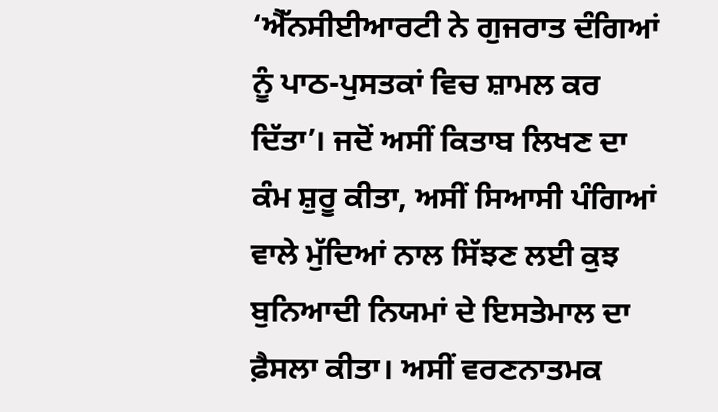‘ਐੱਨਸੀਈਆਰਟੀ ਨੇ ਗੁਜਰਾਤ ਦੰਗਿਆਂ ਨੂੰ ਪਾਠ-ਪੁਸਤਕਾਂ ਵਿਚ ਸ਼ਾਮਲ ਕਰ ਦਿੱਤਾ’। ਜਦੋਂ ਅਸੀਂ ਕਿਤਾਬ ਲਿਖਣ ਦਾ ਕੰਮ ਸ਼ੁਰੂ ਕੀਤਾ, ਅਸੀਂ ਸਿਆਸੀ ਪੰਗਿਆਂ ਵਾਲੇ ਮੁੱਦਿਆਂ ਨਾਲ ਸਿੱਝਣ ਲਈ ਕੁਝ ਬੁਨਿਆਦੀ ਨਿਯਮਾਂ ਦੇ ਇਸਤੇਮਾਲ ਦਾ ਫ਼ੈਸਲਾ ਕੀਤਾ। ਅਸੀਂ ਵਰਣਨਾਤਮਕ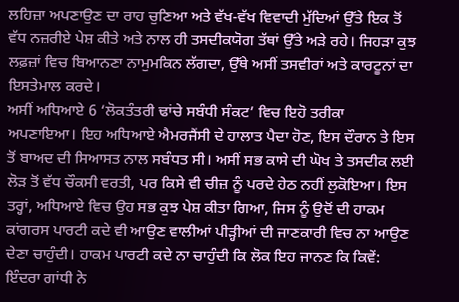ਲਹਿਜ਼ਾ ਅਪਣਾਉਣ ਦਾ ਰਾਹ ਚੁਣਿਆ ਅਤੇ ਵੱਖ-ਵੱਖ ਵਿਵਾਦੀ ਮੁੱਦਿਆਂ ਉੱਤੇ ਇਕ ਤੋਂ ਵੱਧ ਨਜ਼ਰੀਏ ਪੇਸ਼ ਕੀਤੇ ਅਤੇ ਨਾਲ ਹੀ ਤਸਦੀਕਯੋਗ ਤੱਥਾਂ ਉੱਤੇ ਅੜੇ ਰਹੇ। ਜਿਹੜਾ ਕੁਝ ਲਫ਼ਜ਼ਾਂ ਵਿਚ ਬਿਆਨਣਾ ਨਾਮੁਮਕਿਨ ਲੱਗਦਾ, ਉੱਥੇ ਅਸੀਂ ਤਸਵੀਰਾਂ ਅਤੇ ਕਾਰਟੂਨਾਂ ਦਾ ਇਸਤੇਮਾਲ ਕਰਦੇ।
ਅਸੀਂ ਅਧਿਆਏ 6 ‘ਲੋਕਤੰਤਰੀ ਢਾਂਚੇ ਸਬੰਧੀ ਸੰਕਟ’ ਵਿਚ ਇਹੋ ਤਰੀਕਾ ਅਪਣਾਇਆ। ਇਹ ਅਧਿਆਏ ਐਮਰਜੈਂਸੀ ਦੇ ਹਾਲਾਤ ਪੈਦਾ ਹੋਣ, ਇਸ ਦੌਰਾਨ ਤੇ ਇਸ ਤੋਂ ਬਾਅਦ ਦੀ ਸਿਆਸਤ ਨਾਲ ਸਬੰਧਤ ਸੀ। ਅਸੀਂ ਸਭ ਕਾਸੇ ਦੀ ਘੋਖ ਤੇ ਤਸਦੀਕ ਲਈ ਲੋੜ ਤੋਂ ਵੱਧ ਚੌਕਸੀ ਵਰਤੀ, ਪਰ ਕਿਸੇ ਵੀ ਚੀਜ਼ ਨੂੰ ਪਰਦੇ ਹੇਠ ਨਹੀਂ ਲੁਕੋਇਆ। ਇਸ ਤਰ੍ਹਾਂ, ਅਧਿਆਏ ਵਿਚ ਉਹ ਸਭ ਕੁਝ ਪੇਸ਼ ਕੀਤਾ ਗਿਆ, ਜਿਸ ਨੂੰ ਉਦੋਂ ਦੀ ਹਾਕਮ ਕਾਂਗਰਸ ਪਾਰਟੀ ਕਦੇ ਵੀ ਆਉਣ ਵਾਲੀਆਂ ਪੀੜ੍ਹੀਆਂ ਦੀ ਜਾਣਕਾਰੀ ਵਿਚ ਨਾ ਆਉਣ ਦੇਣਾ ਚਾਹੁੰਦੀ। ਹਾਕਮ ਪਾਰਟੀ ਕਦੇ ਨਾ ਚਾਹੁੰਦੀ ਕਿ ਲੋਕ ਇਹ ਜਾਨਣ ਕਿ ਕਿਵੇਂ: ਇੰਦਰਾ ਗਾਂਧੀ ਨੇ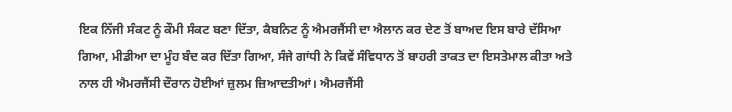ਇਕ ਨਿੱਜੀ ਸੰਕਟ ਨੂੰ ਕੌਮੀ ਸੰਕਟ ਬਣਾ ਦਿੱਤਾ, ਕੈਬਨਿਟ ਨੂੰ ਐਮਰਜੈਂਸੀ ਦਾ ਐਲਾਨ ਕਰ ਦੇਣ ਤੋਂ ਬਾਅਦ ਇਸ ਬਾਰੇ ਦੱਸਿਆ ਗਿਆ, ਮੀਡੀਆ ਦਾ ਮੂੰਹ ਬੰਦ ਕਰ ਦਿੱਤਾ ਗਿਆ, ਸੰਜੇ ਗਾਂਧੀ ਨੇ ਕਿਵੇਂ ਸੰਵਿਧਾਨ ਤੋਂ ਬਾਹਰੀ ਤਾਕਤ ਦਾ ਇਸਤੇਮਾਲ ਕੀਤਾ ਅਤੇ ਨਾਲ ਹੀ ਐਮਰਜੈਂਸੀ ਦੌਰਾਨ ਹੋਈਆਂ ਜ਼ੁਲਮ ਜ਼ਿਆਦਤੀਆਂ। ਐਮਰਜੈਂਸੀ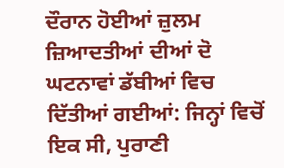ਦੌਰਾਨ ਹੋਈਆਂ ਜ਼ੁਲਮ ਜ਼ਿਆਦਤੀਆਂ ਦੀਆਂ ਦੋ ਘਟਨਾਵਾਂ ਡੱਬੀਆਂ ਵਿਚ ਦਿੱਤੀਆਂ ਗਈਆਂ: ਜਿਨ੍ਹਾਂ ਵਿਚੋਂ ਇਕ ਸੀ, ਪੁਰਾਣੀ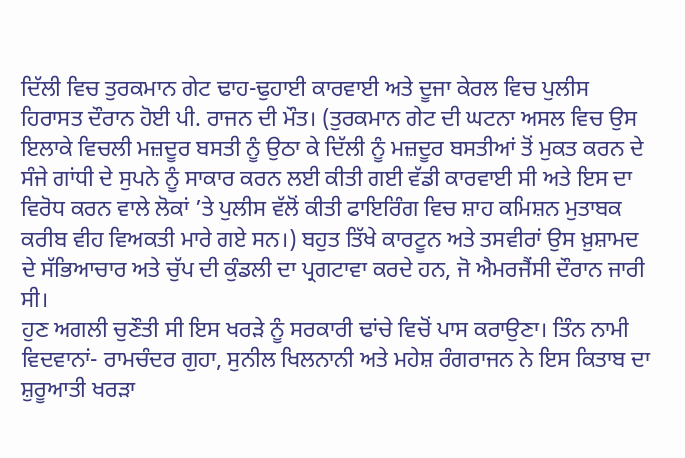ਦਿੱਲੀ ਵਿਚ ਤੁਰਕਮਾਨ ਗੇਟ ਢਾਹ-ਢੁਹਾਈ ਕਾਰਵਾਈ ਅਤੇ ਦੂਜਾ ਕੇਰਲ ਵਿਚ ਪੁਲੀਸ ਹਿਰਾਸਤ ਦੌਰਾਨ ਹੋਈ ਪੀ. ਰਾਜਨ ਦੀ ਮੌਤ। (ਤੁਰਕਮਾਨ ਗੇਟ ਦੀ ਘਟਨਾ ਅਸਲ ਵਿਚ ਉਸ ਇਲਾਕੇ ਵਿਚਲੀ ਮਜ਼ਦੂਰ ਬਸਤੀ ਨੂੰ ਉਠਾ ਕੇ ਦਿੱਲੀ ਨੂੰ ਮਜ਼ਦੂਰ ਬਸਤੀਆਂ ਤੋਂ ਮੁਕਤ ਕਰਨ ਦੇ ਸੰਜੇ ਗਾਂਧੀ ਦੇ ਸੁਪਨੇ ਨੂੰ ਸਾਕਾਰ ਕਰਨ ਲਈ ਕੀਤੀ ਗਈ ਵੱਡੀ ਕਾਰਵਾਈ ਸੀ ਅਤੇ ਇਸ ਦਾ ਵਿਰੋਧ ਕਰਨ ਵਾਲੇ ਲੋਕਾਂ ’ਤੇ ਪੁਲੀਸ ਵੱਲੋਂ ਕੀਤੀ ਫਾਇਰਿੰਗ ਵਿਚ ਸ਼ਾਹ ਕਮਿਸ਼ਨ ਮੁਤਾਬਕ ਕਰੀਬ ਵੀਹ ਵਿਅਕਤੀ ਮਾਰੇ ਗਏ ਸਨ।) ਬਹੁਤ ਤਿੱਖੇ ਕਾਰਟੂਨ ਅਤੇ ਤਸਵੀਰਾਂ ਉਸ ਖ਼ੁਸ਼ਾਮਦ ਦੇ ਸੱਭਿਆਚਾਰ ਅਤੇ ਚੁੱਪ ਦੀ ਕੁੰਡਲੀ ਦਾ ਪ੍ਰਗਟਾਵਾ ਕਰਦੇ ਹਨ, ਜੋ ਐਮਰਜੈਂਸੀ ਦੌਰਾਨ ਜਾਰੀ ਸੀ।
ਹੁਣ ਅਗਲੀ ਚੁਣੌਤੀ ਸੀ ਇਸ ਖਰੜੇ ਨੂੰ ਸਰਕਾਰੀ ਢਾਂਚੇ ਵਿਚੋਂ ਪਾਸ ਕਰਾਉਣਾ। ਤਿੰਨ ਨਾਮੀ ਵਿਦਵਾਨਾਂ- ਰਾਮਚੰਦਰ ਗੁਹਾ, ਸੁਨੀਲ ਖਿਲਨਾਨੀ ਅਤੇ ਮਹੇਸ਼ ਰੰਗਰਾਜਨ ਨੇ ਇਸ ਕਿਤਾਬ ਦਾ ਸ਼ੁਰੂਆਤੀ ਖਰੜਾ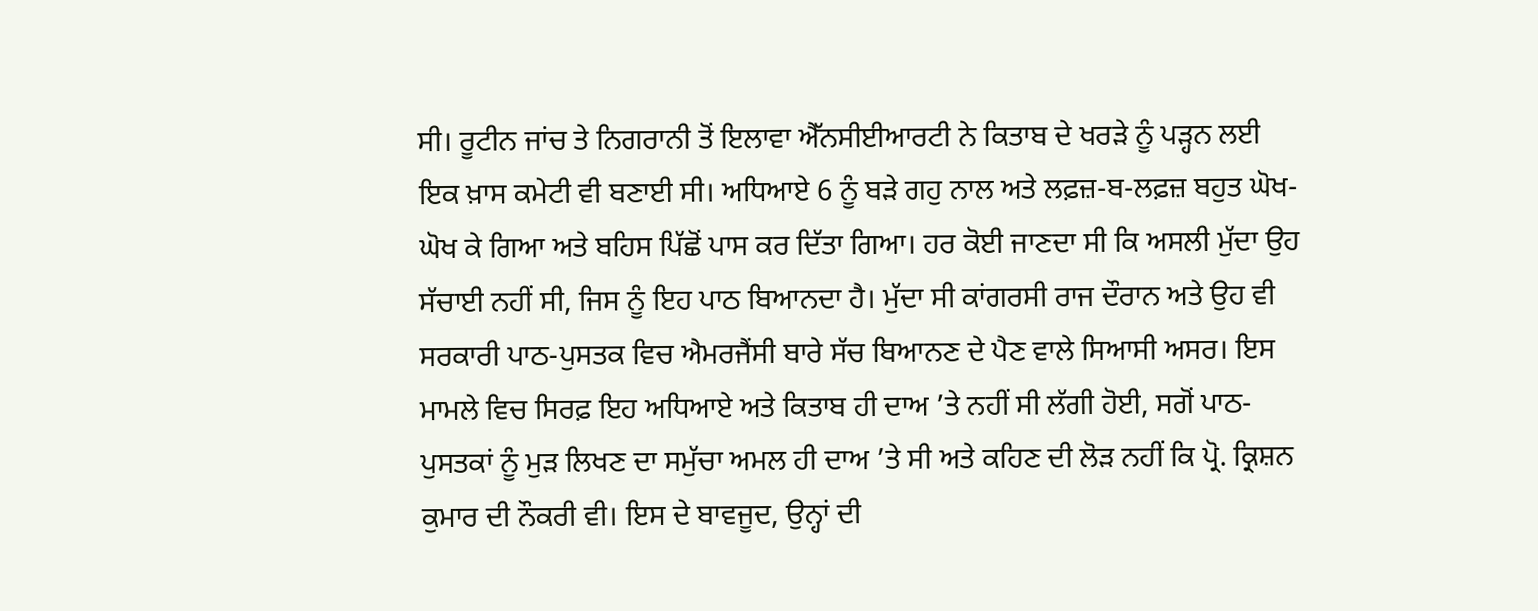ਸੀ। ਰੂਟੀਨ ਜਾਂਚ ਤੇ ਨਿਗਰਾਨੀ ਤੋਂ ਇਲਾਵਾ ਐੱਨਸੀਈਆਰਟੀ ਨੇ ਕਿਤਾਬ ਦੇ ਖਰੜੇ ਨੂੰ ਪੜ੍ਹਨ ਲਈ ਇਕ ਖ਼ਾਸ ਕਮੇਟੀ ਵੀ ਬਣਾਈ ਸੀ। ਅਧਿਆਏ 6 ਨੂੰ ਬੜੇ ਗਹੁ ਨਾਲ ਅਤੇ ਲਫ਼ਜ਼-ਬ-ਲਫ਼ਜ਼ ਬਹੁਤ ਘੋਖ-ਘੋਖ ਕੇ ਗਿਆ ਅਤੇ ਬਹਿਸ ਪਿੱਛੋਂ ਪਾਸ ਕਰ ਦਿੱਤਾ ਗਿਆ। ਹਰ ਕੋਈ ਜਾਣਦਾ ਸੀ ਕਿ ਅਸਲੀ ਮੁੱਦਾ ਉਹ ਸੱਚਾਈ ਨਹੀਂ ਸੀ, ਜਿਸ ਨੂੰ ਇਹ ਪਾਠ ਬਿਆਨਦਾ ਹੈ। ਮੁੱਦਾ ਸੀ ਕਾਂਗਰਸੀ ਰਾਜ ਦੌਰਾਨ ਅਤੇ ਉਹ ਵੀ ਸਰਕਾਰੀ ਪਾਠ-ਪੁਸਤਕ ਵਿਚ ਐਮਰਜੈਂਸੀ ਬਾਰੇ ਸੱਚ ਬਿਆਨਣ ਦੇ ਪੈਣ ਵਾਲੇ ਸਿਆਸੀ ਅਸਰ। ਇਸ ਮਾਮਲੇ ਵਿਚ ਸਿਰਫ਼ ਇਹ ਅਧਿਆਏ ਅਤੇ ਕਿਤਾਬ ਹੀ ਦਾਅ ’ਤੇ ਨਹੀਂ ਸੀ ਲੱਗੀ ਹੋਈ, ਸਗੋਂ ਪਾਠ-ਪੁਸਤਕਾਂ ਨੂੰ ਮੁੜ ਲਿਖਣ ਦਾ ਸਮੁੱਚਾ ਅਮਲ ਹੀ ਦਾਅ ’ਤੇ ਸੀ ਅਤੇ ਕਹਿਣ ਦੀ ਲੋੜ ਨਹੀਂ ਕਿ ਪ੍ਰੋ. ਕ੍ਰਿਸ਼ਨ ਕੁਮਾਰ ਦੀ ਨੌਕਰੀ ਵੀ। ਇਸ ਦੇ ਬਾਵਜੂਦ, ਉਨ੍ਹਾਂ ਦੀ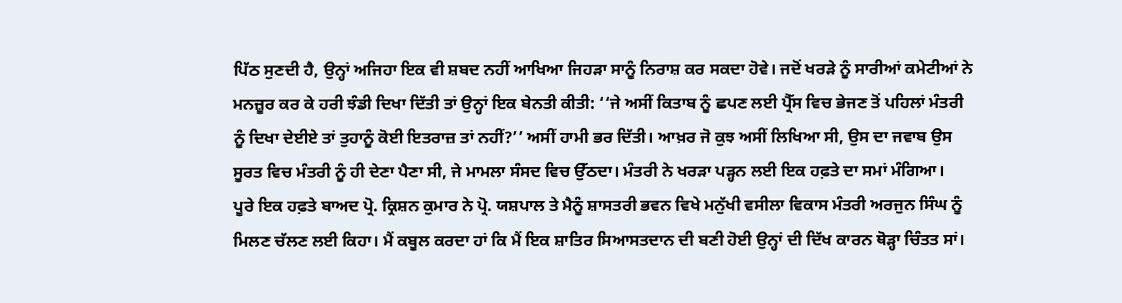ਪਿੱਠ ਸੁਣਦੀ ਹੈ, ਉਨ੍ਹਾਂ ਅਜਿਹਾ ਇਕ ਵੀ ਸ਼ਬਦ ਨਹੀਂ ਆਖਿਆ ਜਿਹੜਾ ਸਾਨੂੰ ਨਿਰਾਸ਼ ਕਰ ਸਕਦਾ ਹੋਵੇ। ਜਦੋਂ ਖਰੜੇ ਨੂੰ ਸਾਰੀਆਂ ਕਮੇਟੀਆਂ ਨੇ ਮਨਜ਼ੂਰ ਕਰ ਕੇ ਹਰੀ ਝੰਡੀ ਦਿਖਾ ਦਿੱਤੀ ਤਾਂ ਉਨ੍ਹਾਂ ਇਕ ਬੇਨਤੀ ਕੀਤੀ: ‘‘ਜੇ ਅਸੀਂ ਕਿਤਾਬ ਨੂੰ ਛਪਣ ਲਈ ਪ੍ਰੈੱਸ ਵਿਚ ਭੇਜਣ ਤੋਂ ਪਹਿਲਾਂ ਮੰਤਰੀ ਨੂੰ ਦਿਖਾ ਦੇਈਏ ਤਾਂ ਤੁਹਾਨੂੰ ਕੋਈ ਇਤਰਾਜ਼ ਤਾਂ ਨਹੀਂ?’’ ਅਸੀਂ ਹਾਮੀ ਭਰ ਦਿੱਤੀ। ਆਖ਼ਰ ਜੋ ਕੁਝ ਅਸੀਂ ਲਿਖਿਆ ਸੀ, ਉਸ ਦਾ ਜਵਾਬ ਉਸ ਸੂਰਤ ਵਿਚ ਮੰਤਰੀ ਨੂੰ ਹੀ ਦੇਣਾ ਪੈਣਾ ਸੀ, ਜੇ ਮਾਮਲਾ ਸੰਸਦ ਵਿਚ ਉੱਠਦਾ। ਮੰਤਰੀ ਨੇ ਖਰੜਾ ਪੜ੍ਹਨ ਲਈ ਇਕ ਹਫ਼ਤੇ ਦਾ ਸਮਾਂ ਮੰਗਿਆ।
ਪੂਰੇ ਇਕ ਹਫ਼ਤੇ ਬਾਅਦ ਪ੍ਰੋ. ਕ੍ਰਿਸ਼ਨ ਕੁਮਾਰ ਨੇ ਪ੍ਰੋ. ਯਸ਼ਪਾਲ ਤੇ ਮੈਨੂੰ ਸ਼ਾਸਤਰੀ ਭਵਨ ਵਿਖੇ ਮਨੁੱਖੀ ਵਸੀਲਾ ਵਿਕਾਸ ਮੰਤਰੀ ਅਰਜੁਨ ਸਿੰਘ ਨੂੰ ਮਿਲਣ ਚੱਲਣ ਲਈ ਕਿਹਾ। ਮੈਂ ਕਬੂਲ ਕਰਦਾ ਹਾਂ ਕਿ ਮੈਂ ਇਕ ਸ਼ਾਤਿਰ ਸਿਆਸਤਦਾਨ ਦੀ ਬਣੀ ਹੋਈ ਉਨ੍ਹਾਂ ਦੀ ਦਿੱਖ ਕਾਰਨ ਥੋੜ੍ਹਾ ਚਿੰਤਤ ਸਾਂ।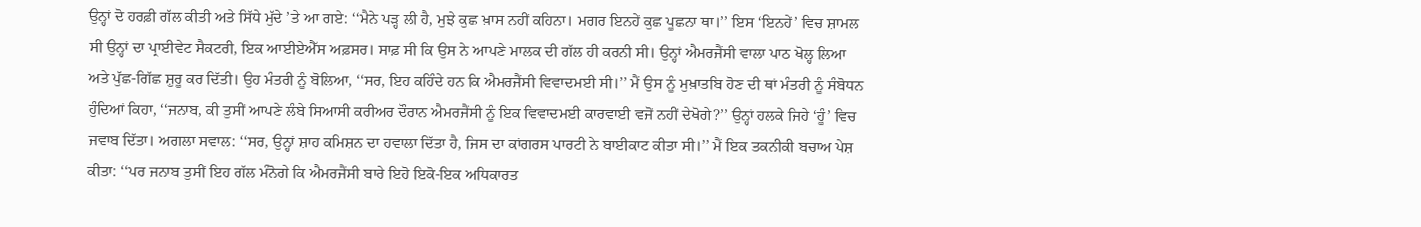ਉਨ੍ਹਾਂ ਦੋ ਹਰਫ਼ੀ ਗੱਲ ਕੀਤੀ ਅਤੇ ਸਿੱਧੇ ਮੁੱਦੇ ’ਤੇ ਆ ਗਏ: ‘‘ਮੈਨੇ ਪੜ੍ਹ ਲੀ ਹੈ, ਮੁਝੇ ਕੁਛ ਖ਼ਾਸ ਨਹੀਂ ਕਹਿਨਾ। ਮਗਰ ਇਨਹੇਂ ਕੁਛ ਪੂਛਨਾ ਥਾ।’’ ਇਸ ‘ਇਨਹੇਂ’ ਵਿਚ ਸ਼ਾਮਲ ਸੀ ਉਨ੍ਹਾਂ ਦਾ ਪ੍ਰਾਈਵੇਟ ਸੈਕਟਰੀ, ਇਕ ਆਈਏਐੱਸ ਅਫ਼ਸਰ। ਸਾਫ਼ ਸੀ ਕਿ ਉਸ ਨੇ ਆਪਣੇ ਮਾਲਕ ਦੀ ਗੱਲ ਹੀ ਕਰਨੀ ਸੀ। ਉਨ੍ਹਾਂ ਐਮਰਜੈਂਸੀ ਵਾਲਾ ਪਾਠ ਖੋਲ੍ਹ ਲਿਆ ਅਤੇ ਪੁੱਛ-ਗਿੱਛ ਸ਼ੁਰੂ ਕਰ ਦਿੱਤੀ। ਉਹ ਮੰਤਰੀ ਨੂੰ ਬੋਲਿਆ, ‘‘ਸਰ, ਇਹ ਕਹਿੰਦੇ ਹਨ ਕਿ ਐਮਰਜੈਂਸੀ ਵਿਵਾਦਮਈ ਸੀ।’’ ਮੈਂ ਉਸ ਨੂੰ ਮੁਖ਼ਾਤਬਿ ਹੋਣ ਦੀ ਥਾਂ ਮੰਤਰੀ ਨੂੰ ਸੰਬੋਧਨ ਹੁੰਦਿਆਂ ਕਿਹਾ, ‘‘ਜਨਾਬ, ਕੀ ਤੁਸੀਂ ਆਪਣੇ ਲੰਬੇ ਸਿਆਸੀ ਕਰੀਅਰ ਦੌਰਾਨ ਐਮਰਜੈਂਸੀ ਨੂੰ ਇਕ ਵਿਵਾਦਮਈ ਕਾਰਵਾਈ ਵਜੋਂ ਨਹੀਂ ਦੇਖੋਗੇ?’’ ਉਨ੍ਹਾਂ ਹਲਕੇ ਜਿਹੇ ‘ਹੂੰ’ ਵਿਚ ਜਵਾਬ ਦਿੱਤਾ। ਅਗਲਾ ਸਵਾਲ: ‘‘ਸਰ, ਉਨ੍ਹਾਂ ਸ਼ਾਹ ਕਮਿਸ਼ਨ ਦਾ ਹਵਾਲਾ ਦਿੱਤਾ ਹੈ, ਜਿਸ ਦਾ ਕਾਂਗਰਸ ਪਾਰਟੀ ਨੇ ਬਾਈਕਾਟ ਕੀਤਾ ਸੀ।’’ ਮੈਂ ਇਕ ਤਕਨੀਕੀ ਬਚਾਅ ਪੇਸ਼ ਕੀਤਾ: ‘‘ਪਰ ਜਨਾਬ ਤੁਸੀਂ ਇਹ ਗੱਲ ਮੰਨੋਗੇ ਕਿ ਐਮਰਜੈਂਸੀ ਬਾਰੇ ਇਹੋ ਇਕੋ-ਇਕ ਅਧਿਕਾਰਤ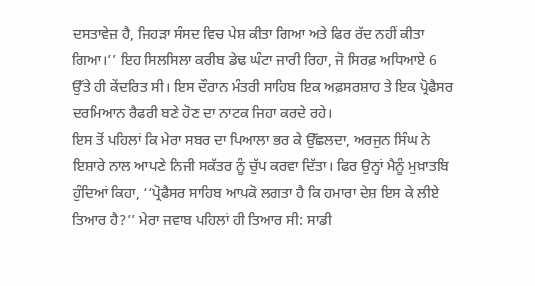ਦਸਤਾਵੇਜ਼ ਹੈ, ਜਿਹੜਾ ਸੰਸਦ ਵਿਚ ਪੇਸ਼ ਕੀਤਾ ਗਿਆ ਅਤੇ ਫਿਰ ਰੱਦ ਨਹੀਂ ਕੀਤਾ ਗਿਆ।’’ ਇਹ ਸਿਲਸਿਲਾ ਕਰੀਬ ਡੇਢ ਘੰਟਾ ਜਾਰੀ ਰਿਹਾ, ਜੋ ਸਿਰਫ਼ ਅਧਿਆਏ 6 ਉੱਤੇ ਹੀ ਕੇਂਦਰਿਤ ਸੀ। ਇਸ ਦੌਰਾਨ ਮੰਤਰੀ ਸਾਹਿਬ ਇਕ ਅਫ਼ਸਰਸ਼ਾਹ ਤੇ ਇਕ ਪ੍ਰੋਫੈਸਰ ਦਰਮਿਆਨ ਰੈਫਰੀ ਬਣੇ ਹੋਣ ਦਾ ਨਾਟਕ ਜਿਹਾ ਕਰਦੇ ਰਹੇ।
ਇਸ ਤੋਂ ਪਹਿਲਾਂ ਕਿ ਮੇਰਾ ਸਬਰ ਦਾ ਪਿਆਲਾ ਭਰ ਕੇ ਉੱਛਲਦਾ, ਅਰਜੁਨ ਸਿੰਘ ਨੇ ਇਸ਼ਾਰੇ ਨਾਲ ਆਪਣੇ ਨਿਜੀ ਸਕੱਤਰ ਨੂੰ ਚੁੱਪ ਕਰਵਾ ਦਿੱਤਾ। ਫਿਰ ਉਨ੍ਹਾਂ ਮੈਨੂੰ ਮੁਖ਼ਾਤਬਿ ਹੁੰਦਿਆਂ ਕਿਹਾ, ‘‘ਪ੍ਰੋਫੈਸਰ ਸਾਹਿਬ ਆਪਕੋ ਲਗਤਾ ਹੈ ਕਿ ਹਮਾਰਾ ਦੇਸ਼ ਇਸ ਕੇ ਲੀਏ ਤਿਆਰ ਹੈ?’’ ਮੇਰਾ ਜਵਾਬ ਪਹਿਲਾਂ ਹੀ ਤਿਆਰ ਸੀ: ਸਾਡੀ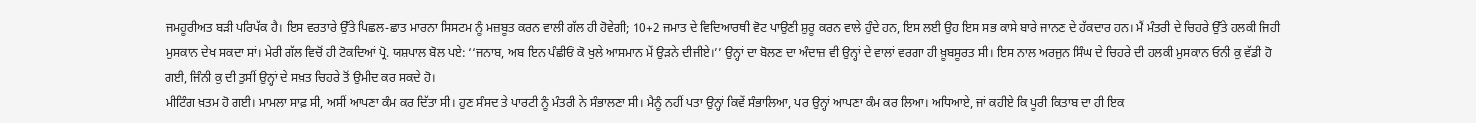ਜਮਹੂਰੀਅਤ ਬੜੀ ਪਰਿਪੱਕ ਹੈ। ਇਸ ਵਰਤਾਰੇ ਉੱਤੇ ਪਿਛਲ-ਛਾਤ ਮਾਰਨਾ ਸਿਸਟਮ ਨੂੰ ਮਜ਼ਬੂਤ ਕਰਨ ਵਾਲੀ ਗੱਲ ਹੀ ਹੋਵੇਗੀ; 10+2 ਜਮਾਤ ਦੇ ਵਿਦਿਆਰਥੀ ਵੋਟ ਪਾਉਣੀ ਸ਼ੁਰੂ ਕਰਨ ਵਾਲੇ ਹੁੰਦੇ ਹਨ, ਇਸ ਲਈ ਉਹ ਇਸ ਸਭ ਕਾਸੇ ਬਾਰੇ ਜਾਨਣ ਦੇ ਹੱਕਦਾਰ ਹਨ। ਮੈਂ ਮੰਤਰੀ ਦੇ ਚਿਹਰੇ ਉੱਤੇ ਹਲਕੀ ਜਿਹੀ ਮੁਸਕਾਨ ਦੇਖ ਸਕਦਾ ਸਾਂ। ਮੇਰੀ ਗੱਲ ਵਿਚੋਂ ਹੀ ਟੋਕਦਿਆਂ ਪ੍ਰੋ. ਯਸ਼ਪਾਲ ਬੋਲ ਪਏ: ‘‘ਜਨਾਬ, ਅਬ ਇਨ ਪੰਛੀਓਂ ਕੋ ਖੁਲੇ ਆਸਮਾਨ ਮੇਂ ਉੜਨੇ ਦੀਜੀਏ।’’ ਉਨ੍ਹਾਂ ਦਾ ਬੋਲਣ ਦਾ ਅੰਦਾਜ਼ ਵੀ ਉਨ੍ਹਾਂ ਦੇ ਵਾਲਾਂ ਵਰਗਾ ਹੀ ਖ਼ੂਬਸੂਰਤ ਸੀ। ਇਸ ਨਾਲ ਅਰਜੁਨ ਸਿੰਘ ਦੇ ਚਿਹਰੇ ਦੀ ਹਲਕੀ ਮੁਸਕਾਨ ਓਨੀ ਕੁ ਵੱਡੀ ਹੋ ਗਈ, ਜਿੰਨੀ ਕੁ ਦੀ ਤੁਸੀਂ ਉਨ੍ਹਾਂ ਦੇ ਸਖ਼ਤ ਚਿਹਰੇ ਤੋਂ ਉਮੀਦ ਕਰ ਸਕਦੇ ਹੋ।
ਮੀਟਿੰਗ ਖ਼ਤਮ ਹੋ ਗਈ। ਮਾਮਲਾ ਸਾਫ਼ ਸੀ, ਅਸੀਂ ਆਪਣਾ ਕੰਮ ਕਰ ਦਿੱਤਾ ਸੀ। ਹੁਣ ਸੰਸਦ ਤੇ ਪਾਰਟੀ ਨੂੰ ਮੰਤਰੀ ਨੇ ਸੰਭਾਲਣਾ ਸੀ। ਮੈਨੂੰ ਨਹੀਂ ਪਤਾ ਉਨ੍ਹਾਂ ਕਿਵੇਂ ਸੰਭਾਲਿਆ, ਪਰ ਉਨ੍ਹਾਂ ਆਪਣਾ ਕੰਮ ਕਰ ਲਿਆ। ਅਧਿਆਏ, ਜਾਂ ਕਹੀਏ ਕਿ ਪੂਰੀ ਕਿਤਾਬ ਦਾ ਹੀ ਇਕ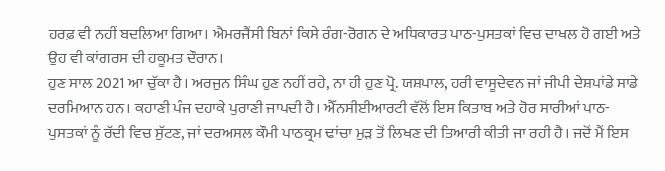ਹਰਫ਼ ਵੀ ਨਹੀਂ ਬਦਲਿਆ ਗਿਆ। ਐਮਰਜੈਂਸੀ ਬਿਨਾਂ ਕਿਸੇ ਰੰਗ-ਰੋਗਨ ਦੇ ਅਧਿਕਾਰਤ ਪਾਠ-ਪੁਸਤਕਾਂ ਵਿਚ ਦਾਖਲ ਹੋ ਗਈ ਅਤੇ ਉਹ ਵੀ ਕਾਂਗਰਸ ਦੀ ਹਕੂਮਤ ਦੌਰਾਨ।
ਹੁਣ ਸਾਲ 2021 ਆ ਚੁੱਕਾ ਹੈ। ਅਰਜੁਨ ਸਿੰਘ ਹੁਣ ਨਹੀਂ ਰਹੇ, ਨਾ ਹੀ ਹੁਣ ਪ੍ਰੋ. ਯਸ਼ਪਾਲ, ਹਰੀ ਵਾਸੂਦੇਵਨ ਜਾਂ ਜੀਪੀ ਦੇਸ਼ਪਾਂਡੇ ਸਾਡੇ ਦਰਮਿਆਨ ਹਨ। ਕਹਾਣੀ ਪੰਜ ਦਹਾਕੇ ਪੁਰਾਣੀ ਜਾਪਦੀ ਹੈ। ਐੱਨਸੀਈਆਰਟੀ ਵੱਲੋਂ ਇਸ ਕਿਤਾਬ ਅਤੇ ਹੋਰ ਸਾਰੀਆਂ ਪਾਠ-ਪੁਸਤਕਾਂ ਨੂੰ ਰੱਦੀ ਵਿਚ ਸੁੱਟਣ, ਜਾਂ ਦਰਅਸਲ ਕੌਮੀ ਪਾਠਕ੍ਰਮ ਢਾਂਚਾ ਮੁੜ ਤੋਂ ਲਿਖਣ ਦੀ ਤਿਆਰੀ ਕੀਤੀ ਜਾ ਰਹੀ ਹੈ। ਜਦੋਂ ਮੈਂ ਇਸ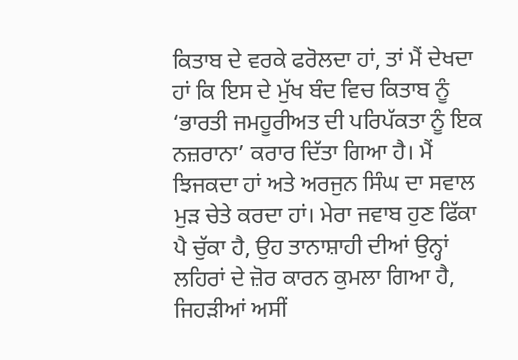ਕਿਤਾਬ ਦੇ ਵਰਕੇ ਫਰੋਲਦਾ ਹਾਂ, ਤਾਂ ਮੈਂ ਦੇਖਦਾ ਹਾਂ ਕਿ ਇਸ ਦੇ ਮੁੱਖ ਬੰਦ ਵਿਚ ਕਿਤਾਬ ਨੂੰ ‘ਭਾਰਤੀ ਜਮਹੂਰੀਅਤ ਦੀ ਪਰਿਪੱਕਤਾ ਨੂੰ ਇਕ ਨਜ਼ਰਾਨਾ’ ਕਰਾਰ ਦਿੱਤਾ ਗਿਆ ਹੈ। ਮੈਂ ਝਿਜਕਦਾ ਹਾਂ ਅਤੇ ਅਰਜੁਨ ਸਿੰਘ ਦਾ ਸਵਾਲ ਮੁੜ ਚੇਤੇ ਕਰਦਾ ਹਾਂ। ਮੇਰਾ ਜਵਾਬ ਹੁਣ ਫਿੱਕਾ ਪੈ ਚੁੱਕਾ ਹੈ, ਉਹ ਤਾਨਾਸ਼ਾਹੀ ਦੀਆਂ ਉਨ੍ਹਾਂ ਲਹਿਰਾਂ ਦੇ ਜ਼ੋਰ ਕਾਰਨ ਕੁਮਲਾ ਗਿਆ ਹੈ, ਜਿਹੜੀਆਂ ਅਸੀਂ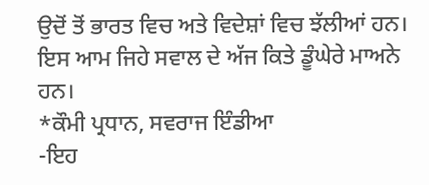ਉਦੋਂ ਤੋਂ ਭਾਰਤ ਵਿਚ ਅਤੇ ਵਿਦੇਸ਼ਾਂ ਵਿਚ ਝੱਲੀਆਂ ਹਨ। ਇਸ ਆਮ ਜਿਹੇ ਸਵਾਲ ਦੇ ਅੱਜ ਕਿਤੇ ਡੂੰਘੇਰੇ ਮਾਅਨੇ ਹਨ।
*ਕੌਮੀ ਪ੍ਰਧਾਨ, ਸਵਰਾਜ ਇੰਡੀਆ
-ਇਹ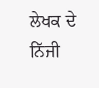ਲੇਖਕ ਦੇ ਨਿੱਜੀ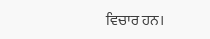ਵਿਚਾਰ ਹਨ।